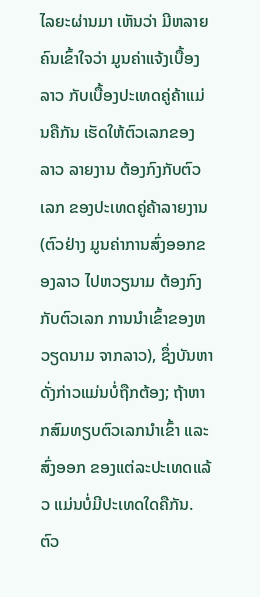ໄລຍະຜ່ານມາ ເຫັນວ່າ ມີຫລາຍຄົນເຂົ້າໃຈວ່າ ມູນຄ່າແຈ້ງເບື້ອງລາວ ກັບເບື້ອງປະເທດຄູ່ຄ້າແມ່ນຄືກັນ ເຮັດໃຫ້ຕົວເລກຂອງ ລາວ ລາຍງານ ຕ້ອງກົງກັບຕົວເລກ ຂອງປະເທດຄູ່ຄ້າລາຍງານ (ຕົວຢ່າງ ມູນຄ່າການສົ່ງອອກຂອງລາວ ໄປຫວຽນາມ ຕ້ອງກົງກັບຕົວເລກ ການນຳເຂົ້າຂອງຫວຽດນາມ ຈາກລາວ), ຊຶ່ງບັນຫາດັ່ງກ່າວແມ່ນບໍ່ຖືກຕ້ອງ; ຖ້າຫາກສົມທຽບຕົວເລກນຳເຂົ້າ ແລະ ສົ່ງອອກ ຂອງແຕ່ລະປະເທດແລ້ວ ແມ່ນບໍ່ມີປະເທດໃດຄືກັນ.
ຕົວ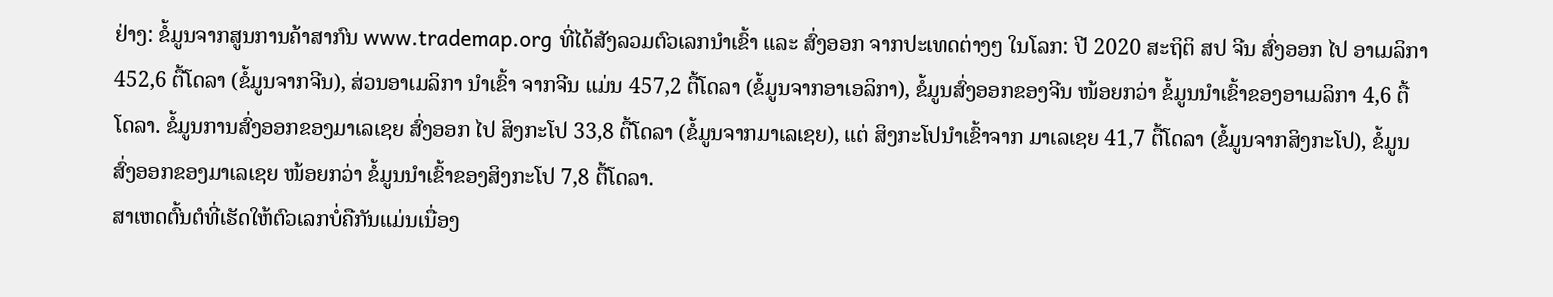ຢ່າງ: ຂໍ້ມູນຈາກສູນການຄ້າສາກົນ www.trademap.org ທີ່ໄດ້ສັງລວມຕົວເລກນຳເຂົ້າ ແລະ ສົ່ງອອກ ຈາກປະເທດຕ່າງໆ ໃນໂລກ: ປີ 2020 ສະຖິຕິ ສປ ຈີນ ສົ່ງອອກ ໄປ ອາເມລິກາ 452,6 ຕື້ໂດລາ (ຂໍ້ມູນຈາກຈີນ), ສ່ວນອາເມລິກາ ນຳເຂົ້າ ຈາກຈີນ ແມ່ນ 457,2 ຕື້ໂດລາ (ຂໍ້ມູນຈາກອາເອລິກາ), ຂໍ້ມູນສົ່ງອອກຂອງຈີນ ໜ້ອຍກວ່າ ຂໍ້ມູນນຳເຂົ້າຂອງອາເມລິກາ 4,6 ຕື້ໂດລາ. ຂໍ້ມູນການສົ່ງອອກຂອງມາເລເຊຍ ສົ່ງອອກ ໄປ ສິງກະໂປ 33,8 ຕື້ໂດລາ (ຂໍ້ມູນຈາກມາເລເຊຍ), ແຕ່ ສິງກະໂປນຳເຂົ້າຈາກ ມາເລເຊຍ 41,7 ຕື້ໂດລາ (ຂໍ້ມູນຈາກສິງກະໂປ), ຂໍ້ມູນສົ່ງອອກຂອງມາເລເຊຍ ໜ້ອຍກວ່າ ຂໍ້ມູນນຳເຂົ້າຂອງສິງກະໂປ 7,8 ຕື້ໂດລາ.
ສາເຫດຕົ້ນຕໍທີ່ເຮັດໃຫ້ຕົວເລກບໍ່ຄືກັນແມ່ນເນື່ອງ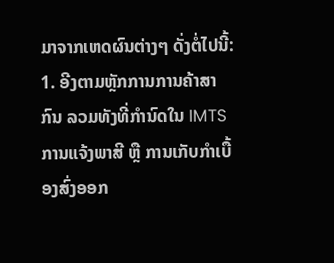ມາຈາກເຫດຜົນຕ່າງໆ ດັ່ງຕໍ່ໄປນີ້:
1. ອີງຕາມຫຼັກການການຄ້າສາກົນ ລວມທັງທີ່ກຳນົດໃນ IMTS ການແຈ້ງພາສີ ຫຼື ການເກັບກຳເບື້ອງສົ່ງອອກ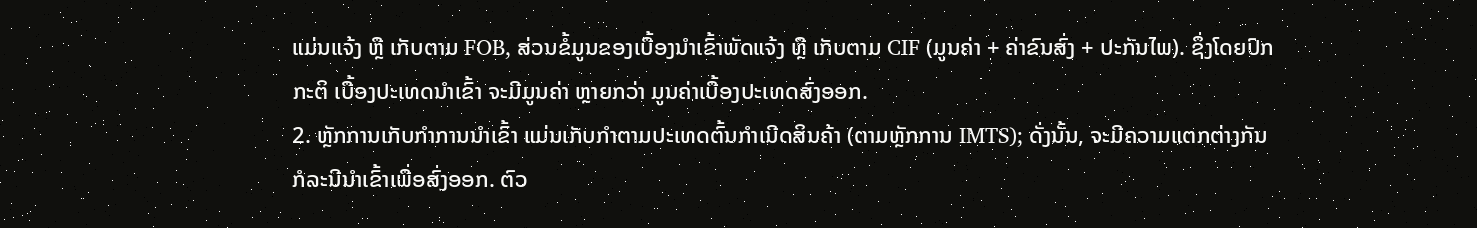ແມ່ນແຈ້ງ ຫຼື ເກັບຕາມ FOB, ສ່ວນຂໍ້ມູນຂອງເບື້ອງນຳເຂົ້າພັດແຈ້ງ ຫຼື ເກັບຕາມ CIF (ມູນຄ່າ + ຄ່າຂົນສົ່ງ + ປະກັນໄພ). ຊຶ່ງໂດຍປົກກະຕິ ເບື້ອງປະເທດນຳເຂົ້າ ຈະມີມູນຄ່າ ຫຼາຍກວ່າ ມູນຄ່າເບື້ອງປະເທດສົ່ງອອກ.
2. ຫຼັກການເກັບກຳການນຳເຂົ້າ ແມ່ນເກັບກຳຕາມປະເທດຕົ້ນກຳເນີດສິນຄ້າ (ຕາມຫຼັກການ IMTS); ດັ່ງນັ້ນ, ຈະມີຄວາມແຕກຕ່າງກັນກໍລະນີນຳເຂົ້າເພື່ອສົ່ງອອກ. ຕົວ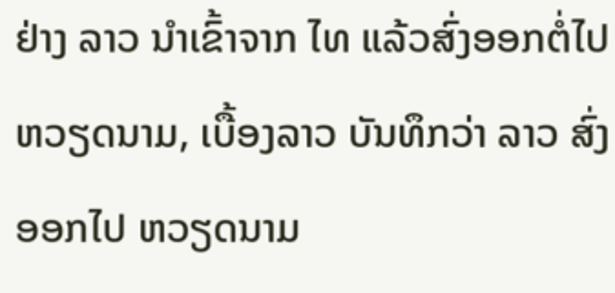ຢ່າງ ລາວ ນຳເຂົ້າຈາກ ໄທ ແລ້ວສົ່ງອອກຕໍ່ໄປ ຫວຽດນາມ, ເບື້ອງລາວ ບັນທຶກວ່າ ລາວ ສົ່ງອອກໄປ ຫວຽດນາມ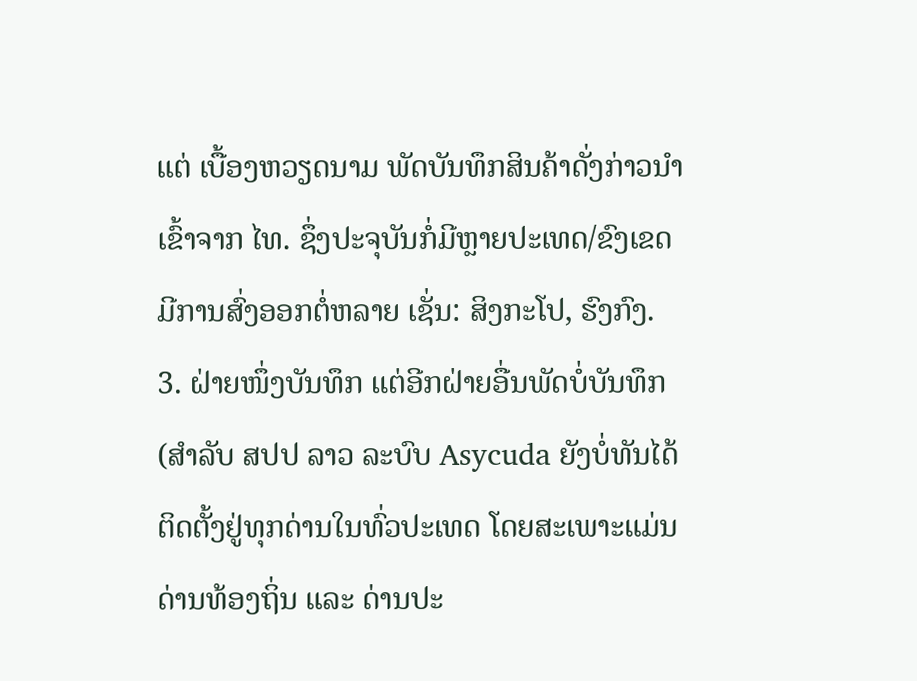ແຕ່ ເບື້ອງຫວຽດນາມ ພັດບັນທຶກສິນຄ້າດັ່ງກ່າວນຳເຂົ້າຈາກ ໄທ. ຊຶ່ງປະຈຸບັນກໍ່ມີຫຼາຍປະເທດ/ຂົງເຂດ ມີການສົ່ງອອກຕໍ່ຫລາຍ ເຊັ່ນ: ສິງກະໂປ, ຮົງກົງ.
3. ຝ່າຍໜຶ່ງບັນທຶກ ແຕ່ອີກຝ່າຍອື່ນພັດບໍ່ບັນທຶກ (ສຳລັບ ສປປ ລາວ ລະບົບ Asycuda ຍັງບໍ່ທັນໄດ້ຕິດຕັ້ງຢູ່ທຸກດ່ານໃນທົ່ວປະເທດ ໂດຍສະເພາະແມ່ນດ່ານທ້ອງຖິ່ນ ແລະ ດ່ານປະ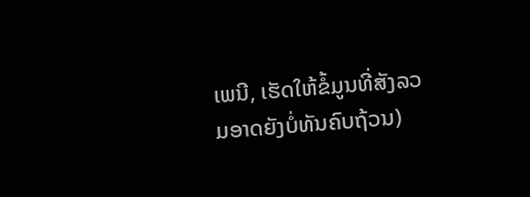ເພນີ, ເຮັດໃຫ້ຂໍ້ມູນທີ່ສັງລວມອາດຍັງບໍ່ທັນຄົບຖ້ວນ)